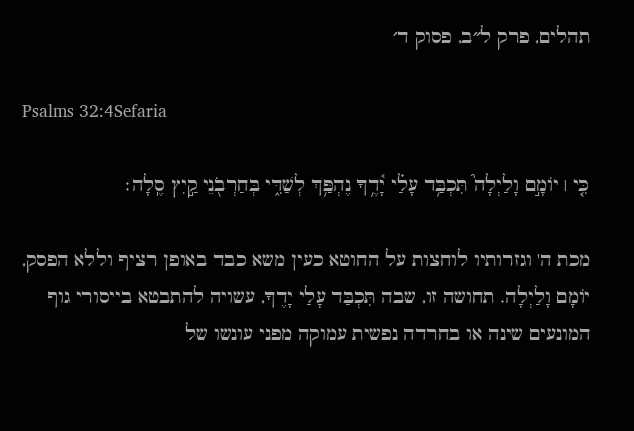תהלים, פרק ל״ב, פסוק ד׳

Psalms 32:4Sefaria

כִּ֤י ׀ יוֹמָ֣ם וָלַיְלָה֮ תִּכְבַּ֥ד עָלַ֗י יָ֫דֶ֥ךָ נֶהְפַּ֥ךְ לְשַׁדִּ֑י בְּחַרְבֹ֖נֵי קַ֣יִץ סֶֽלָה׃

מכת ה' וגזרותיו לוחצות על החוטא כעין משא כבד באופן רציף וללא הפסק, יוֹמָם וָלַיְלָה. תחושה זו, שבה תִּכְבַּד עָלַי יָדֶךָ, עשויה להתבטא בייסורי גוף המונעים שינה או בחרדה נפשית עמוקה מפני עונשו של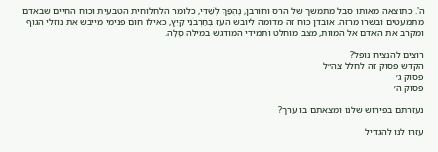ה'. כתוצאה מאותו סבל מתמשך של הרס וחורבן, נֶהְפַּךְ לְשַׁדִּי, כלומר הלחלוחית הטבעית וכוח החיים שבאדם מתמעטים ובשרו מרזה. אובדן כוח זה מדומה ליובש העז בְּחַרְבֹנֵי קַיִץ, כאילו חום פנימי מייבש את נוזלי הגוף ומקרב את האדם אל המוות, מצב מוחלט ותמידי המודגש במילה סֶלָה.

רוצים להנציח נופל?
הקדש פסוק זה לחלל צה״ל
פסוק ג׳
פסוק ה׳

נעזרתם בפירוש שלנו ומצאתם בו ערך?

עזרו לנו להגדיל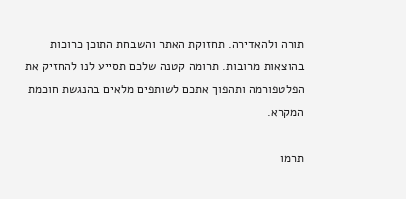תורה ולהאדירה. תחזוקת האתר והשבחת התוכן כרוכות בהוצאות מרובות. תרומה קטנה שלכם תסייע לנו להחזיק את הפלטפורמה ותהפוך אתכם לשותפים מלאים בהנגשת חוכמת המקרא.

תרמו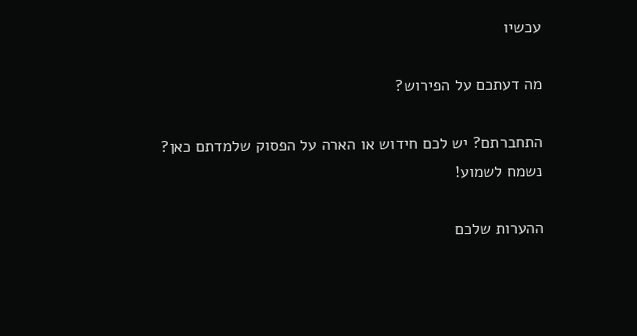עכשיו

מה דעתכם על הפירוש?

התחברתם? יש לכם חידוש או הארה על הפסוק שלמדתם כאן? נשמח לשמוע!

ההערות שלכם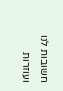חשובות לנו ועוזרות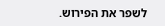לשפר את הפירוש.